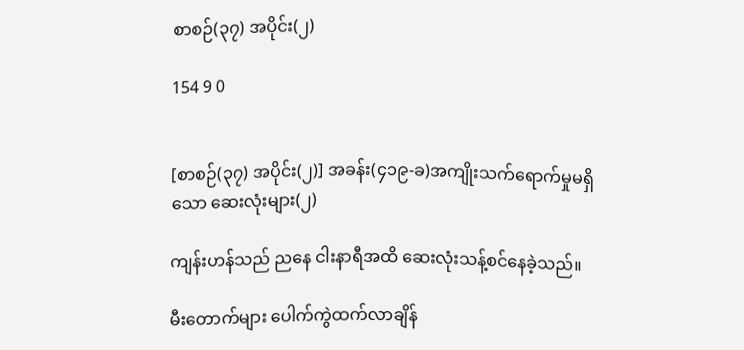စာစဉ်(၃၇) အပိုင်း(၂)

154 9 0


[စာစဉ်(၃၇) အပိုင်း(၂)] အခန်း(၄၁၉-ခ)အကျိုးသက်ရောက်မှုမရှိသော ဆေးလုံးများ(၂)

ကျန်းဟန်သည် ညနေ ငါးနာရီအထိ ဆေးလုံးသန့်စင်နေခဲ့သည်။

မီးတောက်များ ပေါက်ကွဲထက်လာချိန်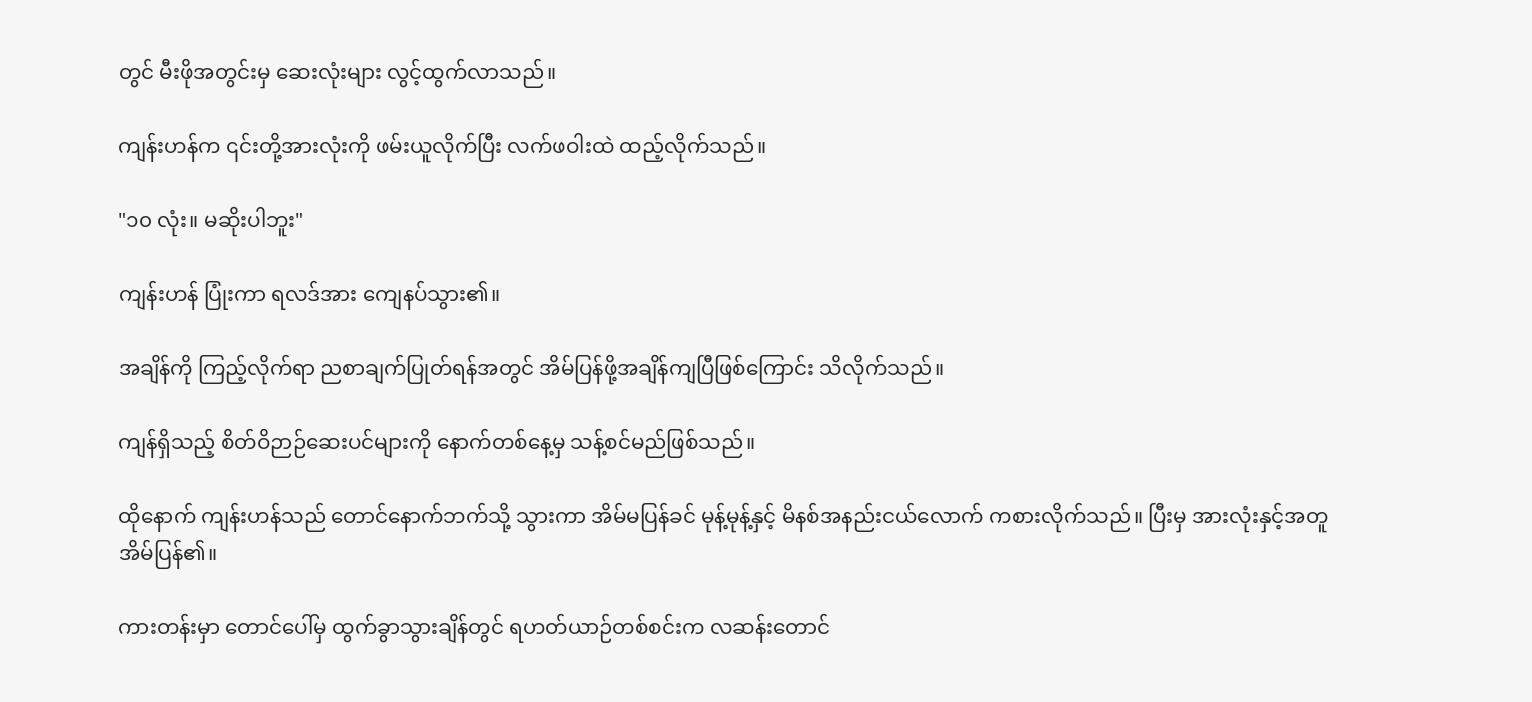တွင် မီးဖိုအတွင်းမှ ဆေးလုံးများ လွင့်ထွက်လာသည်။

ကျန်းဟန်က ၎င်းတို့အားလုံးကို ဖမ်းယူလိုက်ပြီး လက်ဖဝါးထဲ ထည့်လိုက်သည်။

"၁၀ လုံး။ မဆိုးပါဘူး"

ကျန်းဟန် ပြုံးကာ ရလဒ်အား ကျေနပ်သွား၏။

အချိန်ကို ကြည့်လိုက်ရာ ညစာချက်ပြုတ်ရန်အတွင် အိမ်ပြန်ဖို့အချိန်ကျပြီဖြစ်ကြောင်း သိလိုက်သည်။

ကျန်ရှိသည့် စိတ်ဝိဉာဉ်ဆေးပင်များကို နောက်တစ်နေ့မှ သန့်စင်မည်ဖြစ်သည်။

ထိုနောက် ကျန်းဟန်သည် တောင်နောက်ဘက်သို့ သွားကာ အိမ်မပြန်ခင် မုန့်မုန့်နှင့် မိနစ်အနည်းငယ်လောက် ကစားလိုက်သည်။ ပြီးမှ အားလုံးနှင့်အတူ အိမ်ပြန်၏။

ကားတန်းမှာ တောင်ပေါ်မှ ထွက်ခွာသွားချိန်တွင် ရဟတ်ယာဉ်တစ်စင်းက လဆန်းတောင်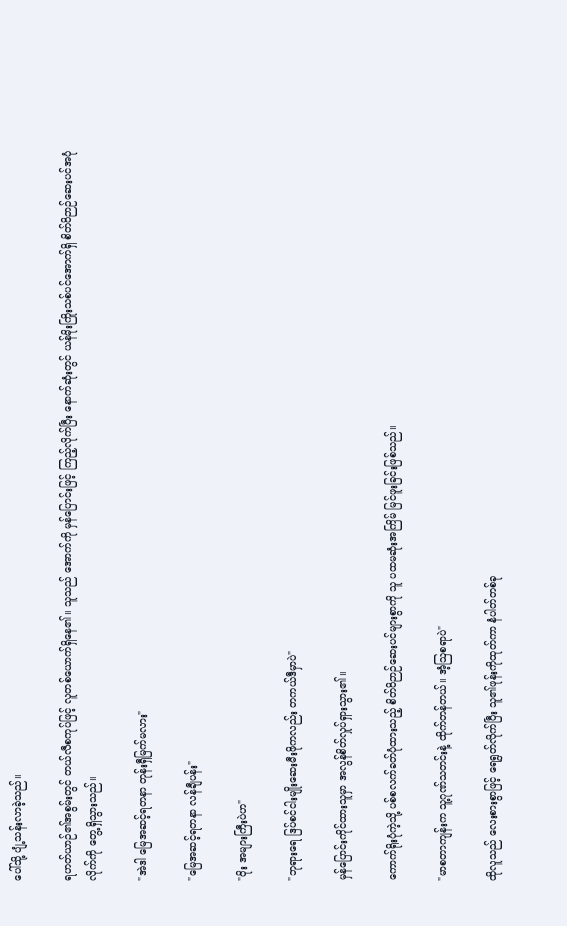ပေါ်သို့ ပျံ့သန်းလာခဲ့သည်။

ရဟတ်ယာဉ်၏အစွမ်းတွင် တယ်လီစကုပ်ဖြင့် လူတစ်ယောက်ရှိနေ၏။ သူသည် အောက်ကို မှန်ပြောင်းဖြင့် ကြည့်လိုက်ပြီး နောက်ဆုံးတွင် ယန်မိုးကြိုးသစ်ပင်အောက်ရှိ စိတ်ဝိဉာဉ်ဆေးပင်အပုံလိုက်ကို တွေ့ရှိသွားသည်။

"အဲဒါ မြေအဆင့်ရတနာ တုန်းရှီမြက်မလား"

"မြေအဆင့်ရတနာ လန်ချီပန်း"

"ဝိုး အများကြီးပဲဟ"

"ဘုရားရေ ဒြပ်စင်ငါးမျိုးဆေးမီးဖိုကလည်း တကယ်ဒီမှာပဲ"

မှန်ပြောင်းကိုင်ထားသူမှာ အလွန်စိတ်လှုပ်ရှားသွား၏။

ကောက်ရိုးပုံကဲ့သို့ ပစ်စလက်ခတ်ပုံထားသည့် စိတ်ဝိဉာဉ်ဆေးပင်များစွာကို သူ ပထမဆုံးအကြိမ် မြင်ဖူးခြင်းဖြစ်သည်။

"မာစတာကျန်းက သူ့ဂုဏ်သတင်းနဲ့ ထိုက်တန်တယ်။ အံ့ဩစရာပဲ"

ထိုလူသည် လေးစားစွာဖြင့် ရေရွတ်လိုက်ပြီး သူ၏ဖုန်းကိုထုတ်ကာ နံပါတ်တစ်ခု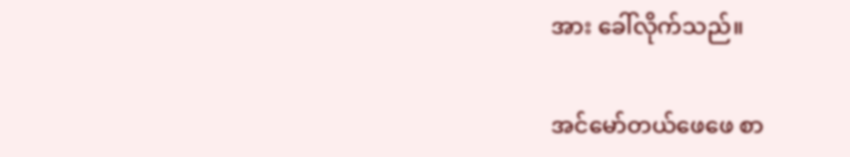အား ခေါ်လိုက်သည်။

အင်မော်တယ်ဖေဖေ စာ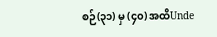စဉ်(၃၁) မှ (၄၀) အထိUnde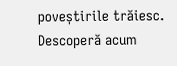poveștirile trăiesc. Descoperă acum